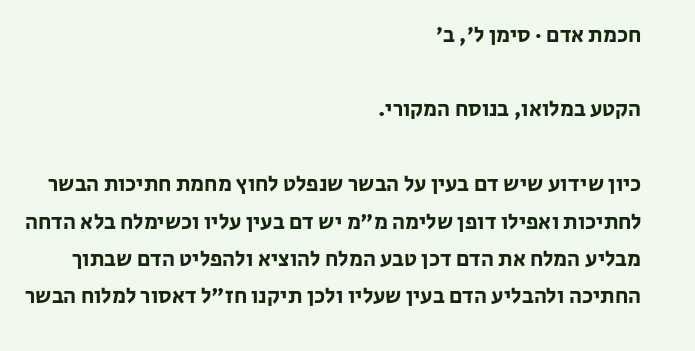חכמת אדם · סימן ל׳, ב׳

הקטע במלואו, בנוסח המקורי.

כיון שידוע שיש דם בעין על הבשר שנפלט לחוץ מחמת חתיכות הבשר לחתיכות ואפילו דופן שלימה מ"מ יש דם בעין עליו וכשימלח בלא הדחה מבליע המלח את הדם דכן טבע המלח להוציא ולהפליט הדם שבתוך החתיכה ולהבליע הדם בעין שעליו ולכן תיקנו חז"ל דאסור למלוח הבשר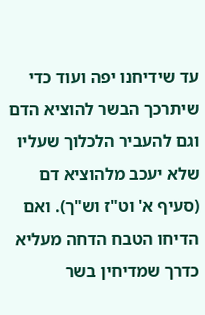עד שידיחנו יפה ועוד כדי שיתרכך הבשר להוציא הדם וגם להעביר הלכלוך שעליו שלא יעכב מלהוציא דם (סעיף א' וט"ז וש"ך). ואם הדיחו הטבח הדחה מעליא כדרך שמדיחין בשר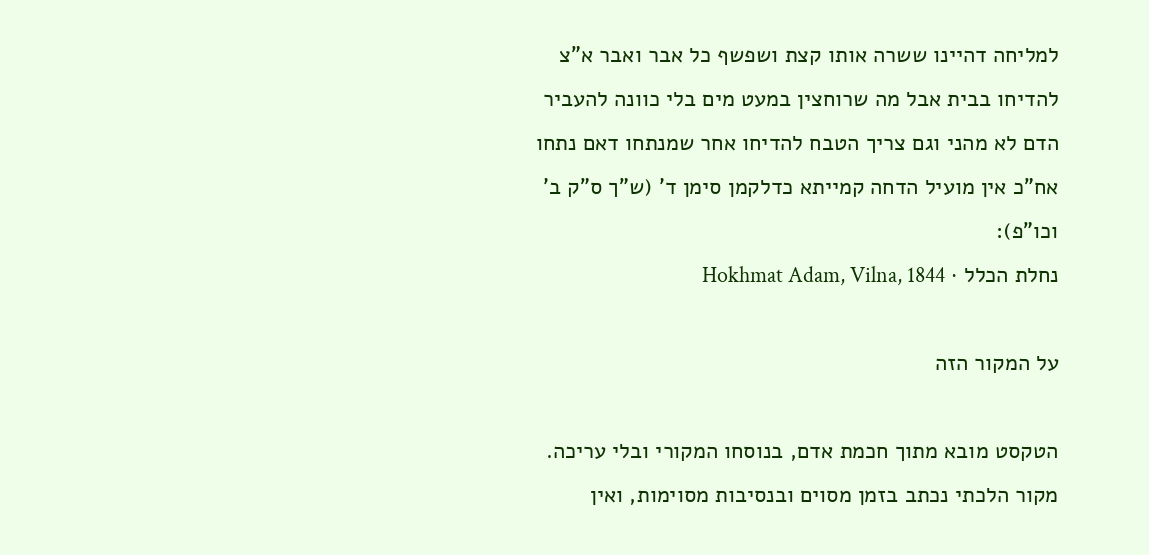למליחה דהיינו ששרה אותו קצת ושפשף כל אבר ואבר א"צ להדיחו בבית אבל מה שרוחצין במעט מים בלי כוונה להעביר הדם לא מהני וגם צריך הטבח להדיחו אחר שמנתחו דאם נתחו אח"כ אין מועיל הדחה קמייתא כדלקמן סימן ד' (ש"ך ס"ק ב' וכו"פ):
נחלת הכלל · Hokhmat Adam, Vilna, 1844

על המקור הזה

הטקסט מובא מתוך חכמת אדם, בנוסחו המקורי ובלי עריכה. מקור הלכתי נכתב בזמן מסוים ובנסיבות מסוימות, ואין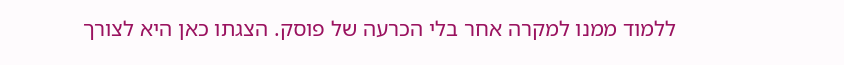ללמוד ממנו למקרה אחר בלי הכרעה של פוסק. הצגתו כאן היא לצורך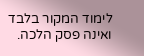לימוד המקור בלבד ואינה פסק הלכה.